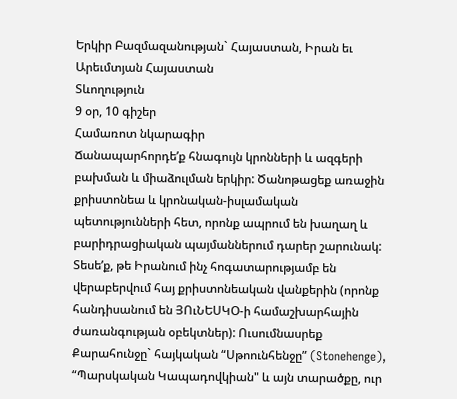Երկիր Բազմազանության` Հայաստան, Իրան եւ Արեւմտյան Հայաստան
Տևողություն
9 օր, 10 գիշեր
Համառոտ նկարագիր
Ճանապարհորդեʹք հնագույն կրոնների և ազգերի բախման և միաձուլման երկիր: Ծանոթացեք առաջին քրիստոնեա և կրոնական-իսլամական պետությունների հետ, որոնք ապրում են խաղաղ և բարիդրացիական պայմաններում դարեր շարունակ: Տեսեʹք, թե Իրանում ինչ հոգատարությամբ են վերաբերվում հայ քրիստոնեական վանքերին (որոնք հանդիսանում են ՅՈւՆԵՍԿՕ-ի համաշխարհային ժառանգության օբեկտներ): Ուսումնասրեք Քարահունջը` հայկական “Սթոունհենջը” (Stonehenge), “Պարսկական Կապադովկիան" և այն տարածքը, ուր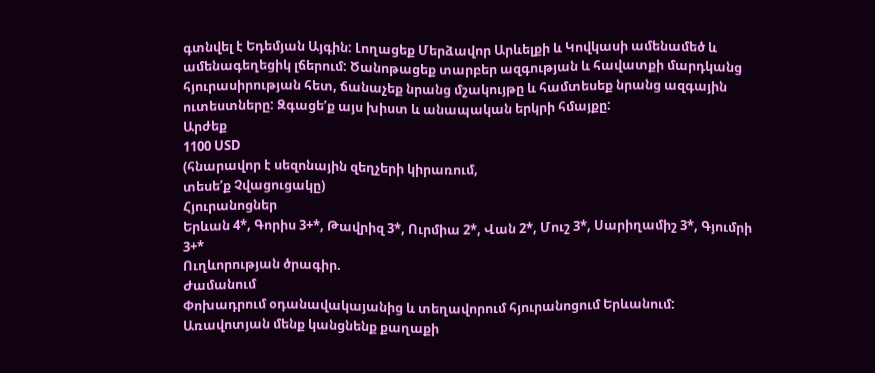գտնվել է Եդեմյան Այգին: Լողացեք Մերձավոր Արևելքի և Կովկասի ամենամեծ և ամենագեղեցիկ լճերում: Ծանոթացեք տարբեր ազգության և հավատքի մարդկանց հյուրասիրության հետ, ճանաչեք նրանց մշակույթը և համտեսեք նրանց ազգային ուտեստները: Զգացեʹք այս խիստ և անապական երկրի հմայքը:
Արժեք
1100 USD
(հնարավոր է սեզոնային զեղչերի կիրառում,
տեսեʹք Չվացուցակը)
Հյուրանոցներ
Երևան 4*, Գորիս 3+*, Թավրիզ 3*, Ուրմիա 2*, Վան 2*, Մուշ 3*, Սարիղամիշ 3*, Գյումրի 3+*
Ուղևորության ծրագիր.
Ժամանում
Փոխադրում օդանավակայանից և տեղավորում հյուրանոցում Երևանում:
Առավոտյան մենք կանցնենք քաղաքի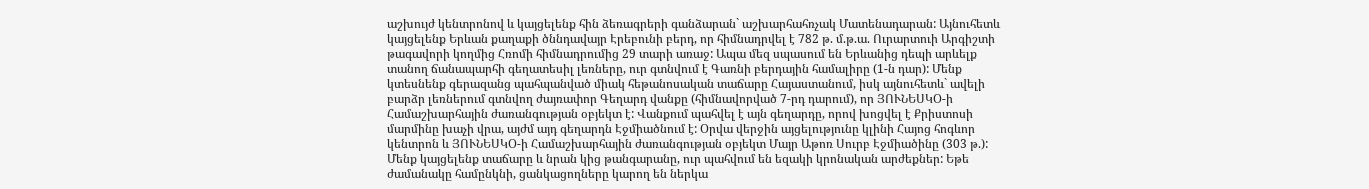աշխույժ կենտրոնով և կայցելենք հին ձեռագրերի գանձարան` աշխարհահռչակ Մատենադարան: Այնուհետև կայցելենք Երևան քաղաքի ծննդավայր Էրեբունի բերդ, որ հիմնադրվել է 782 թ. մ.թ.ա. Ուրարտուի Արգիշտի թագավորի կողմից Հռոմի հիմնադրումից 29 տարի առաջ: Ապա մեզ սպասում են Երևանից դեպի արևելք տանող ճանապարհի գեղատեսիլ լեռները, ուր գտնվում է Գառնի բերդային համալիրը (1-ն դար): Մենք կտեսնենք գերազանց պահպանված միակ հեթանոսական տաճարը Հայաստանում, իսկ այնուհետև` ավելի բարձր լեռներում գտնվող ժայռափոր Գեղարդ վանքը (հիմնավորված 7-րդ դարում), որ ՅՈՒՆԵՍԿՕ-ի Համաշխարհային ժառանգության օբյեկտ է: Վանքում պահվել է այն գեղարդը, որով խոցվել է Քրիստոսի մարմինը խաչի վրա, այժմ այդ գեղարդն Էջմիածնում է: Օրվա վերջին այցելությունը կլինի Հայոց հոգևոր կենտրոն և ՅՈՒՆԵՍԿՕ-ի Համաշխարհային ժառանգության օբյեկտ Մայր Աթոռ Սուրբ Էջմիածինը (303 թ.): Մենք կայցելենք տաճարը և նրան կից թանգարանը, ուր պահվում են եզակի կրոնական արժեքներ: Եթե ժամանակը համընկնի, ցանկացողները կարող են ներկա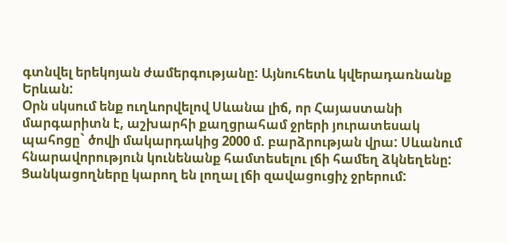գտնվել երեկոյան ժամերգությանը: Այնուհետև կվերադառնանք Երևան:
Օրն սկսում ենք ուղևորվելով Սևանա լիճ, որ Հայաստանի մարգարիտն է, աշխարհի քաղցրահամ ջրերի յուրատեսակ պահոցը` ծովի մակարդակից 2000 մ. բարձրության վրա: Սևանում հնարավորություն կունենանք համտեսելու լճի համեղ ձկնեղենը: Ցանկացողները կարող են լողալ լճի զավացուցիչ ջրերում: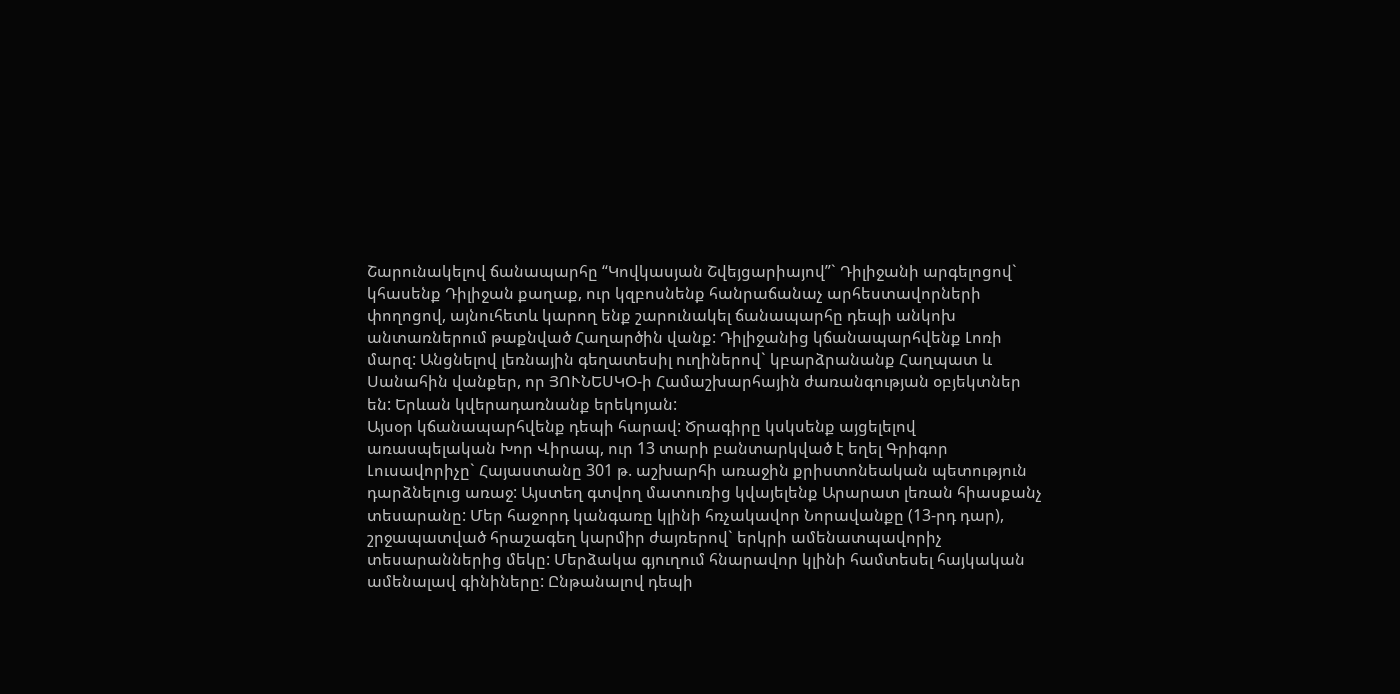Շարունակելով ճանապարհը “Կովկասյան Շվեյցարիայով”` Դիլիջանի արգելոցով` կհասենք Դիլիջան քաղաք, ուր կզբոսնենք հանրաճանաչ արհեստավորների փողոցով, այնուհետև կարող ենք շարունակել ճանապարհը դեպի անկոխ անտառներում թաքնված Հաղարծին վանք: Դիլիջանից կճանապարհվենք Լոռի մարզ: Անցնելով լեռնային գեղատեսիլ ուղիներով` կբարձրանանք Հաղպատ և Սանահին վանքեր, որ ՅՈՒՆԵՍԿՕ-ի Համաշխարհային ժառանգության օբյեկտներ են: Երևան կվերադառնանք երեկոյան:
Այսօր կճանապարհվենք դեպի հարավ: Ծրագիրը կսկսենք այցելելով առասպելական Խոր Վիրապ, ուր 13 տարի բանտարկված է եղել Գրիգոր Լուսավորիչը` Հայաստանը 301 թ. աշխարհի առաջին քրիստոնեական պետություն դարձնելուց առաջ: Այստեղ գտվող մատուռից կվայելենք Արարատ լեռան հիասքանչ տեսարանը: Մեր հաջորդ կանգառը կլինի հռչակավոր Նորավանքը (13-րդ դար), շրջապատված հրաշագեղ կարմիր ժայռերով` երկրի ամենատպավորիչ տեսարաններից մեկը: Մերձակա գյուղում հնարավոր կլինի համտեսել հայկական ամենալավ գինիները: Ընթանալով դեպի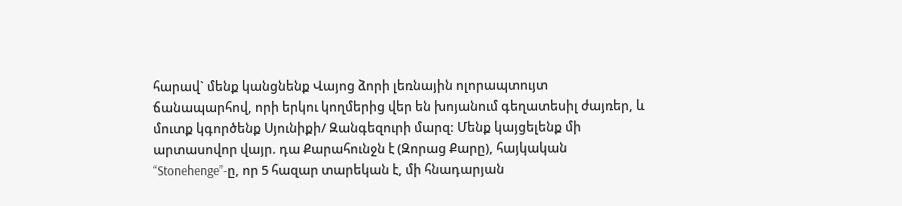հարավ` մենք կանցնենք Վայոց ձորի լեռնային ոլորապտույտ ճանապարհով, որի երկու կողմերից վեր են խոյանում գեղատեսիլ ժայռեր, և մուտք կգործենք Սյունիքի/ Զանգեզուրի մարզ: Մենք կայցելենք մի արտասովոր վայր. դա Քարահունջն է (Զորաց Քարը), հայկական “Stonehenge”-ը, որ 5 հազար տարեկան է, մի հնադարյան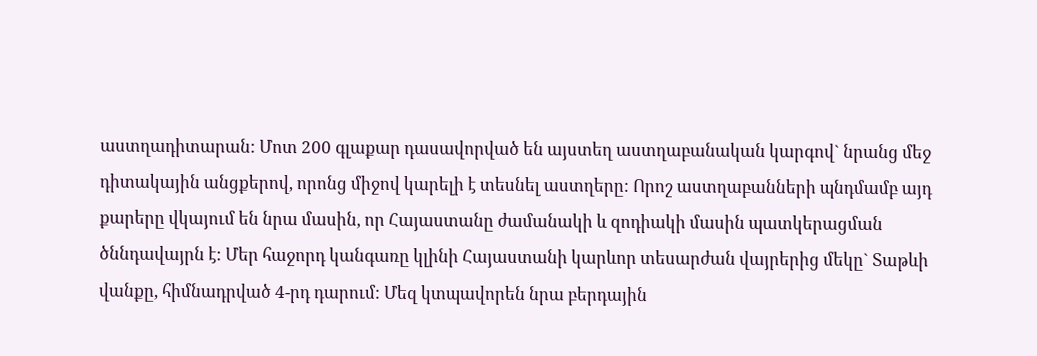աստղադիտարան: Մոտ 200 գլաքար դասավորված են այստեղ աստղաբանական կարգով` նրանց մեջ դիտակային անցքերով, որոնց միջով կարելի է տեսնել աստղերը: Որոշ աստղաբանների պնդմամբ այդ քարերը վկայում են նրա մասին, որ Հայաստանը ժամանակի և զոդիակի մասին պատկերացման ծննդավայրն է: Մեր հաջորդ կանգառը կլինի Հայաստանի կարևոր տեսարժան վայրերից մեկը` Տաթևի վանքը, հիմնադրված 4-րդ դարում: Մեզ կտպավորեն նրա բերդային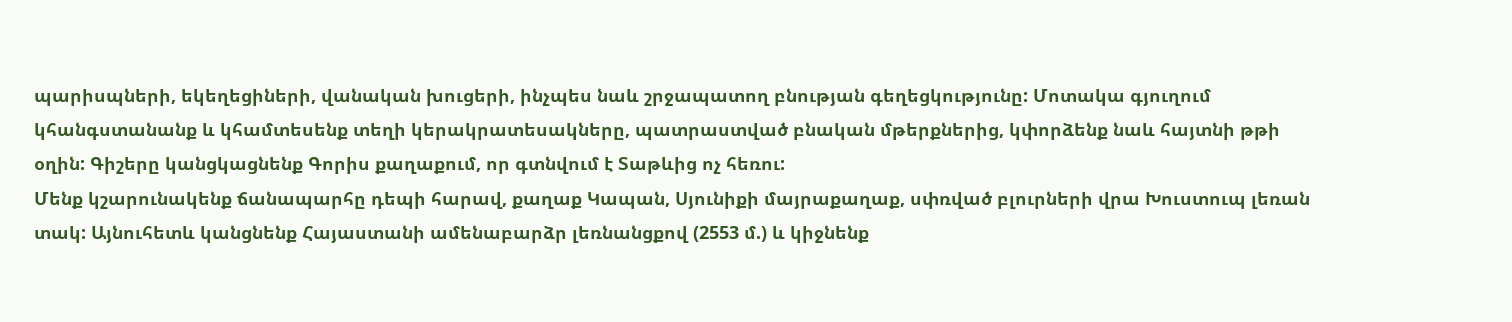պարիսպների, եկեղեցիների, վանական խուցերի, ինչպես նաև շրջապատող բնության գեղեցկությունը: Մոտակա գյուղում կհանգստանանք և կհամտեսենք տեղի կերակրատեսակները, պատրաստված բնական մթերքներից, կփորձենք նաև հայտնի թթի օղին: Գիշերը կանցկացնենք Գորիս քաղաքում, որ գտնվում է Տաթևից ոչ հեռու:
Մենք կշարունակենք ճանապարհը դեպի հարավ, քաղաք Կապան, Սյունիքի մայրաքաղաք, սփռված բլուրների վրա Խուստուպ լեռան տակ: Այնուհետև կանցնենք Հայաստանի ամենաբարձր լեռնանցքով (2553 մ.) և կիջնենք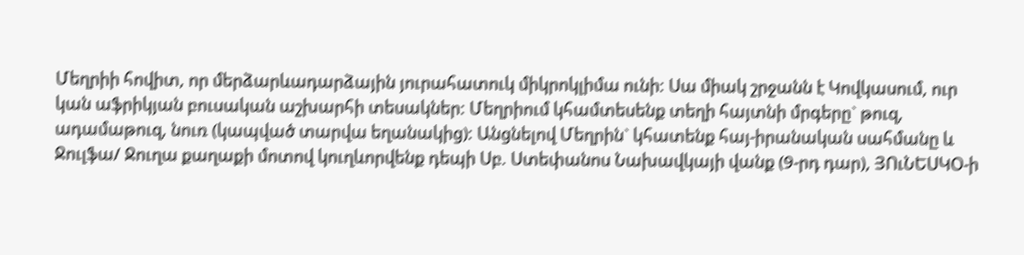Մեղրիի հովիտ, որ մերձարևադարձային յուրահատուկ միկրոկլիմա ունի: Սա միակ շրջանն է Կովկասում, ուր կան աֆրիկյան բուսական աշխարհի տեսակներ: Մեղրիում կհամտեսենք տեղի հայտնի մրգերը` թուզ, ադամաթուզ, նուռ (կապված տարվա եղանակից): Անցնելով Մեղրին` կհատենք հայ-իրանական սահմանը և Ջուլֆա/ Ջուղա քաղաքի մոտով կուղևորվենք դեպի Սբ. Ստեփանոս Նախավկայի վանք (9-րդ դար), ՅՈւՆԵՍԿՕ-ի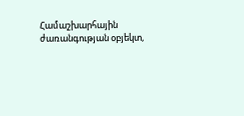Համաշխարհային ժառանգության օբյեկտ,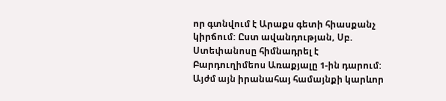որ գտնվում է Արաքս գետի հիասքանչ կիրճում: Ըստ ավանդության, Սբ. Ստեփանոսը հիմնադրել է Բարդուղիմեոս Առաքյալը 1-ին դարում: Այժմ այն իրանահայ համայնքի կարևոր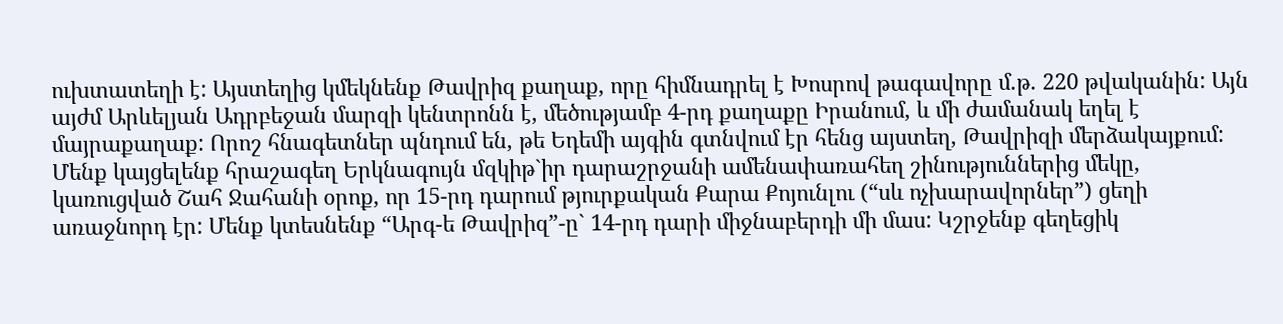ուխտատեղի է: Այստեղից կմեկնենք Թավրիզ քաղաք, որը հիմնադրել է Խոսրով թագավորը մ.թ. 220 թվականին: Այն այժմ Արևելյան Ադրբեջան մարզի կենտրոնն է, մեծությամբ 4-րդ քաղաքը Իրանում, և մի ժամանակ եղել է մայրաքաղաք: Որոշ հնագետներ պնդում են, թե Եդեմի այգին գտնվում էր հենց այստեղ, Թավրիզի մերձակայքում: Մենք կայցելենք հրաշագեղ Երկնագույն մզկիթ`իր դարաշրջանի ամենափառահեղ շինություններից մեկը, կառուցված Շահ Ջահանի օրոք, որ 15-րդ դարում թյուրքական Քարա Քոյունլու (“սև ոչխարավորներ”) ցեղի առաջնորդ էր: Մենք կտեսնենք “Արգ-ե Թավրիզ”-ը` 14-րդ դարի միջնաբերդի մի մաս: Կշրջենք գեղեցիկ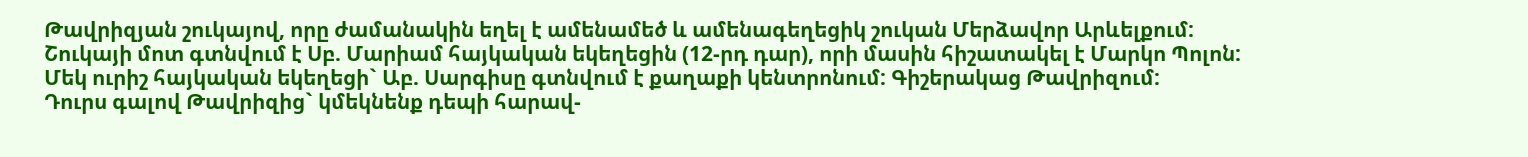Թավրիզյան շուկայով, որը ժամանակին եղել է ամենամեծ և ամենագեղեցիկ շուկան Մերձավոր Արևելքում: Շուկայի մոտ գտնվում է Սբ. Մարիամ հայկական եկեղեցին (12-րդ դար), որի մասին հիշատակել է Մարկո Պոլոն: Մեկ ուրիշ հայկական եկեղեցի` Աբ. Սարգիսը գտնվում է քաղաքի կենտրոնում: Գիշերակաց Թավրիզում:
Դուրս գալով Թավրիզից` կմեկնենք դեպի հարավ-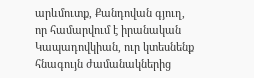արևմուտք, Քանդովան գյուղ, որ համարվում է իրանական Կապադովկիան, ուր կտեսնենք հնագույն ժամանակներից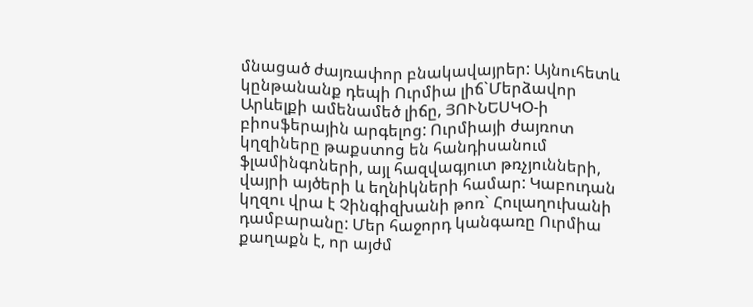մնացած ժայռափոր բնակավայրեր: Այնուհետև կընթանանք դեպի Ուրմիա լիճ`Մերձավոր Արևելքի ամենամեծ լիճը, ՅՈՒՆԵՍԿՕ-ի բիոսֆերային արգելոց: Ուրմիայի ժայռոտ կղզիները թաքստոց են հանդիսանում ֆլամինգոների, այլ հազվագյուտ թռչյունների, վայրի այծերի և եղնիկների համար: Կաբուդան կղզու վրա է Չինգիզխանի թոռ` Հուլաղուխանի դամբարանը: Մեր հաջորդ կանգառը Ուրմիա քաղաքն է, որ այժմ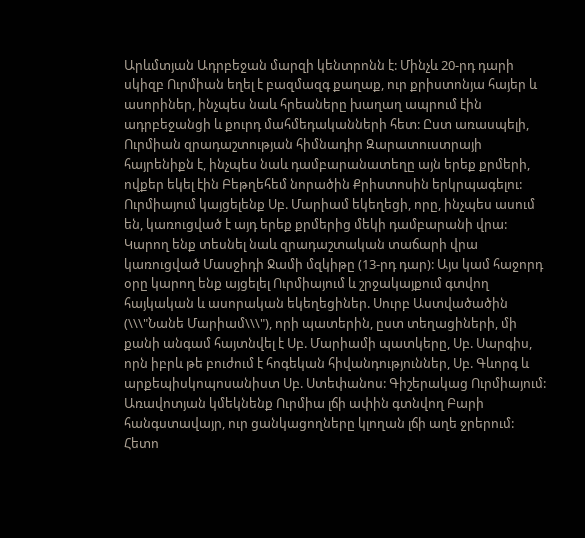Արևմտյան Ադրբեջան մարզի կենտրոնն է: Մինչև 20-րդ դարի սկիզբ Ուրմիան եղել է բազմազգ քաղաք, ուր քրիստոնյա հայեր և ասորիներ, ինչպես նաև հրեաները խաղաղ ապրում էին ադրբեջանցի և քուրդ մահմեդականների հետ: Ըստ առասպելի, Ուրմիան զրադաշտության հիմնադիր Զարատուստրայի հայրենիքն է, ինչպես նաև դամբարանատեղը այն երեք քրմերի, ովքեր եկել էին Բեթղեհեմ նորածին Քրիստոսին երկրպագելու: Ուրմիայում կայցելենք Սբ. Մարիամ եկեղեցի, որը, ինչպես ասում են, կառուցված է այդ երեք քրմերից մեկի դամբարանի վրա: Կարող ենք տեսնել նաև զրադաշտական տաճարի վրա կառուցված Մասջիդի Ջամի մզկիթը (13-րդ դար): Այս կամ հաջորդ օրը կարող ենք այցելել Ուրմիայում և շրջակայքում գտվող հայկական և ասորական եկեղեցիներ. Սուրբ Աստվածածին (\\\"Նանե Մարիամ\\\"), որի պատերին, ըստ տեղացիների, մի քանի անգամ հայտնվել է Սբ. Մարիամի պատկերը, Սբ. Սարգիս, որն իբրև թե բուժում է հոգեկան հիվանդություններ, Սբ. Գևորգ և արքեպիսկոպոսանիստ Սբ. Ստեփանոս: Գիշերակաց Ուրմիայում:
Առավոտյան կմեկնենք Ուրմիա լճի ափին գտնվող Բարի հանգստավայր, ուր ցանկացողները կլողան լճի աղե ջրերում: Հետո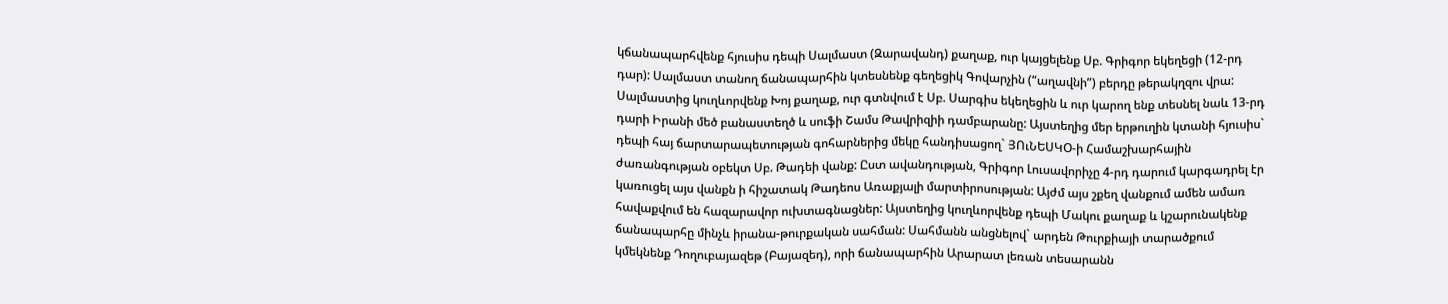կճանապարհվենք հյուսիս դեպի Սալմաստ (Զարավանդ) քաղաք, ուր կայցելենք Սբ. Գրիգոր եկեղեցի (12-րդ դար): Սալմաստ տանող ճանապարհին կտեսնենք գեղեցիկ Գովարչին (“աղավնի”) բերդը թերակղզու վրա: Սալմաստից կուղևորվենք Խոյ քաղաք, ուր գտնվում է Սբ. Սարգիս եկեղեցին և ուր կարող ենք տեսնել նաև 13-րդ դարի Իրանի մեծ բանաստեղծ և սուֆի Շամս Թավրիզիի դամբարանը: Այստեղից մեր երթուղին կտանի հյուսիս` դեպի հայ ճարտարապետության գոհարներից մեկը հանդիսացող` ՅՈւՆԵՍԿՕ-ի Համաշխարհային ժառանգության օբեկտ Սբ. Թադեի վանք: Ըստ ավանդության, Գրիգոր Լուսավորիչը 4-րդ դարում կարգադրել էր կառուցել այս վանքն ի հիշատակ Թադեոս Առաքյալի մարտիրոսության: Այժմ այս շքեղ վանքում ամեն ամառ հավաքվում են հազարավոր ուխտագնացներ: Այստեղից կուղևորվենք դեպի Մակու քաղաք և կշարունակենք ճանապարհը մինչև իրանա-թուրքական սահման: Սահմանն անցնելով` արդեն Թուրքիայի տարածքում կմեկնենք Դողուբայազեթ (Բայազեդ), որի ճանապարհին Արարատ լեռան տեսարանն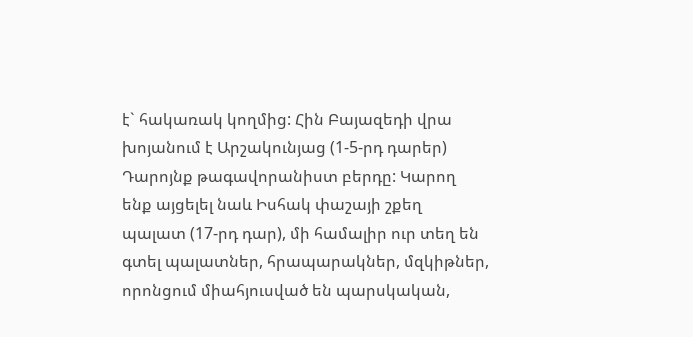է` հակառակ կողմից: Հին Բայազեդի վրա խոյանում է Արշակունյաց (1-5-րդ դարեր) Դարոյնք թագավորանիստ բերդը: Կարող ենք այցելել նաև Իսհակ փաշայի շքեղ պալատ (17-րդ դար), մի համալիր ուր տեղ են գտել պալատներ, հրապարակներ, մզկիթներ, որոնցում միահյուսված են պարսկական,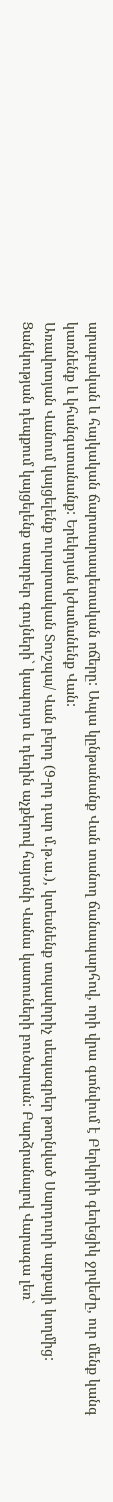արաբական և հայկական ճարտարապետական ոճերը: Ապա կընթանանք Վան տանող ճանապարհով, որի վրա գտնվում է Բերկրիի գեղեցիկ ջրվեժը, ուր մենք կանգ կառնենք և կհանգստանանք: Երեկոյան կժամանենք Վան:
Առավոտյան Վանում կայցելենք ուրարտական Տուշպա/ Վան բերդ (9-րդ դար մ.թ.ա.), կտեսնենք տպավորիչ սեպագրեր թողնված Սարդուրի արքայի կողմից: Ցանկության դեպքում կայցելենք տարբեր գույների` կապույտ և դեղին աչքերով հայտնի Վանա կատուների բուծարան: Բարձրանալով Վարագա լեռ`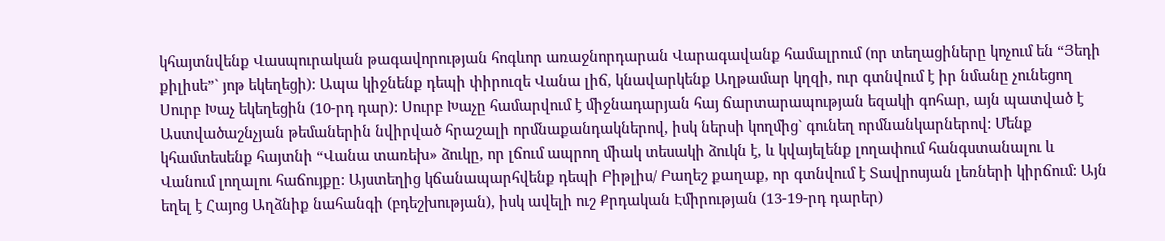կհայտնվենք Վասպուրական թագավորության հոգևոր առաջնորդարան Վարագավանք համալրում (որ տեղացիները կոչում են “Յեդի քիլիսե”` յոթ եկեղեցի): Ապա կիջնենք դեպի փիրուզե Վանա լիճ, կնավարկենք Աղթամար կղզի, ուր գտնվում է իր նմանը չունեցող Սուրբ Խաչ եկեղեցին (10-րդ դար): Սուրբ Խաչը համարվում է միջնադարյան հայ ճարտարապության եզակի գոհար, այն պատված է Աստվածաշնչյան թեմաներին նվիրված հրաշալի որմնաքանդակներով, իսկ ներսի կողմից` գունեղ որմնանկարներով: Մենք կհամտեսենք հայտնի “Վանա տառեխ» ձուկը, որ լճում ապրող միակ տեսակի ձուկն է, և կվայելենք լողափում հանգստանալու և Վանում լողալու հաճույքը: Այստեղից կճանապարհվենք դեպի Բիթլիս/ Բաղեշ քաղաք, որ գտնվում է Տավրոսյան լեռների կիրճում: Այն եղել է Հայոց Աղձնիք նահանգի (բդեշխության), իսկ ավելի ուշ Քրդական Էմիրության (13-19-րդ դարեր)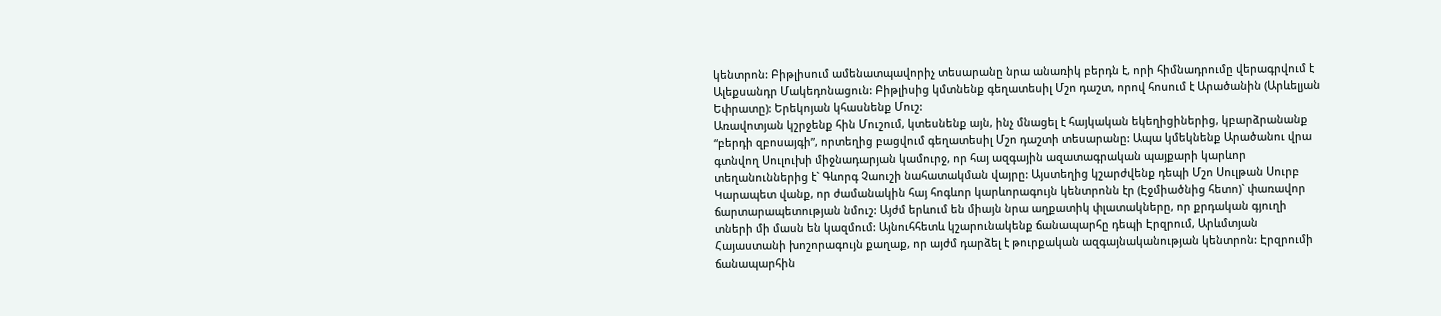կենտրոն: Բիթլիսում ամենատպավորիչ տեսարանը նրա անառիկ բերդն է, որի հիմնադրումը վերագրվում է Ալեքսանդր Մակեդոնացուն: Բիթլիսից կմտնենք գեղատեսիլ Մշո դաշտ, որով հոսում է Արածանին (Արևելյան Եփրատը): Երեկոյան կհասնենք Մուշ:
Առավոտյան կշրջենք հին Մուշում, կտեսնենք այն, ինչ մնացել է հայկական եկեղիցիներից, կբարձրանանք “բերդի զբոսայգի”, որտեղից բացվում գեղատեսիլ Մշո դաշտի տեսարանը: Ապա կմեկնենք Արածանու վրա գտնվող Սուլուխի միջնադարյան կամուրջ, որ հայ ազգային ազատագրական պայքարի կարևոր տեղանուններից է` Գևորգ Չաուշի նահատակման վայրը: Այստեղից կշարժվենք դեպի Մշո Սուլթան Սուրբ Կարապետ վանք, որ ժամանակին հայ հոգևոր կարևորագույն կենտրոնն էր (Էջմիածնից հետո)` փառավոր ճարտարապետության նմուշ: Այժմ երևում են միայն նրա աղքատիկ փլատակները, որ քրդական գյուղի տների մի մասն են կազմում: Այնուհհետև կշարունակենք ճանապարհը դեպի Էրզրում, Արևմտյան Հայաստանի խոշորագույն քաղաք, որ այժմ դարձել է թուրքական ազգայնականության կենտրոն: Էրզրումի ճանապարհին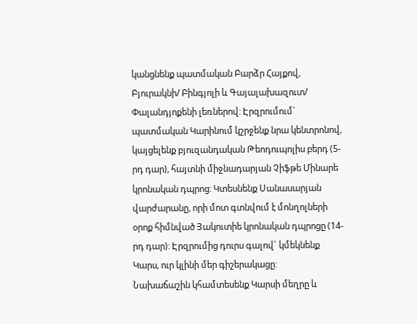կանցնենք պատմական Բարձր Հայքով, Բյուրակնի/ Բինգյոլի և Գայալախազուտ/ Փալանդյոքենի լեռներով: Էրզրումում` պատմական Կարինում կշրջենք նրա կենտրոնով, կայցելենք բյուզանդական Թեոդուպոլիս բերդ (5-րդ դար), հայտնի միջնադարյան Չիֆթե Մինարե կրոնական դպրոց: Կտեսնենք Սանասարյան վարժարանը, որի մոտ գտնվում է մոնղոլների օրոք հիմնված Յակուտիե կրոնական դպրոցը (14-րդ դար): Էրզրումից դուրս գալով` կմեկնենք Կարս, ուր կլինի մեր գիշերակացը:
Նախաճաշին կհամտեսենք Կարսի մեղրը և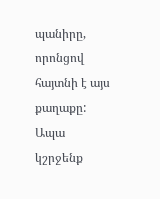պանիրը, որոնցով հայտնի է այս քաղաքը: Ապա կշրջենք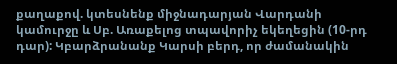քաղաքով. կտեսնենք միջնադարյան Վարդանի կամուրջը և Սբ. Առաքելոց տպավորիչ եկեղեցին (10-րդ դար): Կբարձրանանք Կարսի բերդ, որ ժամանակին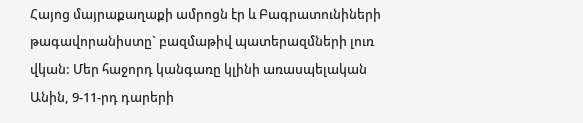Հայոց մայրաքաղաքի ամրոցն էր և Բագրատունիների թագավորանիստը` բազմաթիվ պատերազմների լուռ վկան: Մեր հաջորդ կանգառը կլինի առասպելական Անին, 9-11-րդ դարերի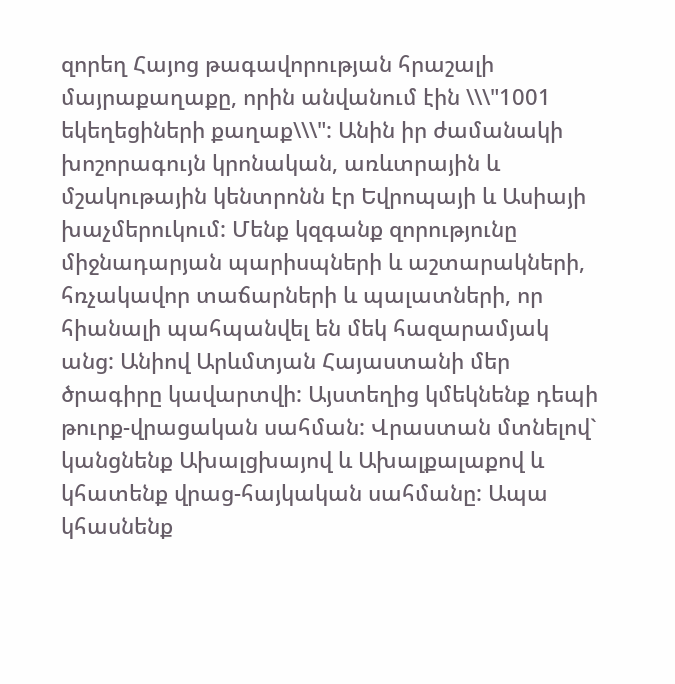զորեղ Հայոց թագավորության հրաշալի մայրաքաղաքը, որին անվանում էին \\\"1001 եկեղեցիների քաղաք\\\": Անին իր ժամանակի խոշորագույն կրոնական, առևտրային և մշակութային կենտրոնն էր Եվրոպայի և Ասիայի խաչմերուկում: Մենք կզգանք զորությունը միջնադարյան պարիսպների և աշտարակների, հռչակավոր տաճարների և պալատների, որ հիանալի պահպանվել են մեկ հազարամյակ անց: Անիով Արևմտյան Հայաստանի մեր ծրագիրը կավարտվի: Այստեղից կմեկնենք դեպի թուրք-վրացական սահման: Վրաստան մտնելով` կանցնենք Ախալցխայով և Ախալքալաքով և կհատենք վրաց-հայկական սահմանը: Ապա կհասնենք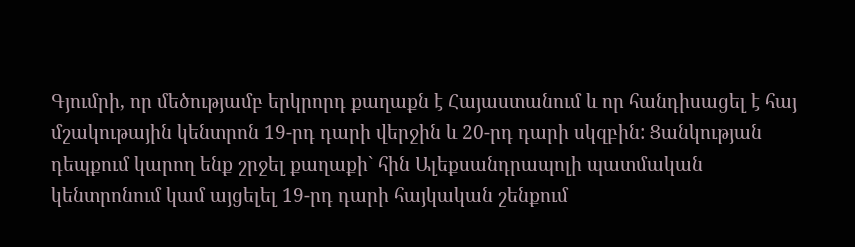Գյումրի, որ մեծությամբ երկրորդ քաղաքն է Հայաստանում և որ հանդիսացել է հայ մշակութային կենտրոն 19-րդ դարի վերջին և 20-րդ դարի սկզբին: Ցանկության դեպքում կարող ենք շրջել քաղաքի` հին Ալեքսանդրապոլի պատմական կենտրոնում կամ այցելել 19-րդ դարի հայկական շենքում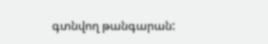գտնվող թանգարան: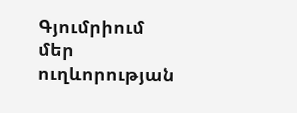Գյումրիում մեր ուղևորության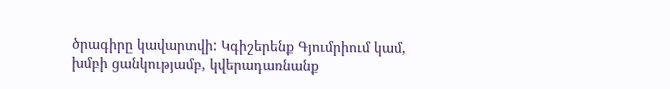ծրագիրը կավարտվի: Կգիշերենք Գյումրիում կամ, խմբի ցանկությամբ, կվերադառնանք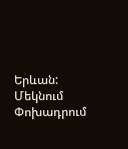Երևան:
Մեկնում
Փոխադրում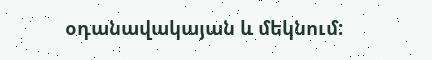օդանավակայան և մեկնում: